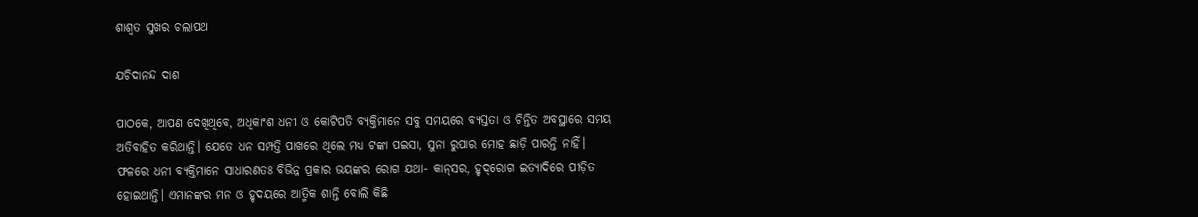ଶାଶ୍ୱତ ସୁଖର ଚଲାପଥ

ଯଚିଦାନନ୍ଦ ଦାଶ

ପାଠକେ, ଆପଣ ଦେଖିଥିବେ, ଅଧିକାଂଶ ଧନୀ ଓ କୋଟିପତି ବ୍ୟକ୍ତିମାନେ ସବୁ ସମୟରେ ବ୍ୟସ୍ତତା ଓ ଚିନ୍ତିତ ଅବସ୍ଥାରେ ସମୟ ଅତିବାହିତ କରିଥାନ୍ତି। ଯେତେ ଧନ ସମ୍ପତ୍ତି ପାଖରେ ଥିଲେ ମଧ୍ୟ ଟଙ୍କା ପଇସା, ସୁନା ରୁପାର ମୋହ ଛାଡ଼ି ପାରନ୍ତି ନାହିଁ। ଫଳରେ ଧନୀ ବ୍ୟକ୍ତିମାନେ ସାଧାରଣତଃ ବିଭିନ୍ନ ପ୍ରକାର ଭୟଙ୍କର ରୋଗ ଯଥା- କାନ୍‌ସର, ହୃଦ୍‌ରୋଗ ଇତ୍ୟାଦିରେ ପୀଡ଼ିତ ହୋଇଥାନ୍ତି। ଏମାନଙ୍କର ମନ ଓ ହୃଦୟରେ ଆତ୍ମିକ ଶାନ୍ତି ବୋଲି କିଛି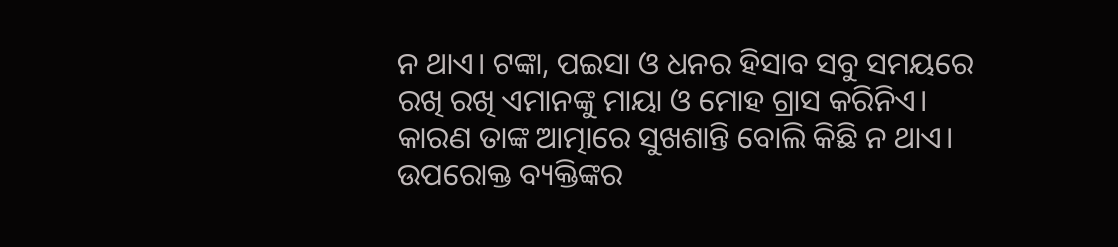ନ ଥାଏ। ଟଙ୍କା, ପଇସା ଓ ଧନର ହିସାବ ସବୁ ସମୟରେ ରଖି ରଖି ଏମାନଙ୍କୁ ମାୟା ଓ ମୋହ ଗ୍ରାସ କରିନିଏ। କାରଣ ତାଙ୍କ ଆତ୍ମାରେ ସୁଖଶାନ୍ତି ବୋଲି କିଛି ନ ଥାଏ। ଉପରୋକ୍ତ ବ୍ୟକ୍ତିଙ୍କର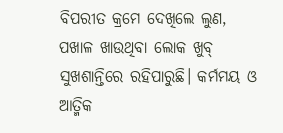ବିପରୀତ କ୍ରମେ ଦେଖିଲେ ଲୁଣ, ପଖାଳ ଖାଉଥିବା ଲୋକ ଖୁବ୍‌ ସୁଖଶାନ୍ତିରେ ରହିପାରୁଛି। କର୍ମମୟ ଓ ଆତ୍ମିକ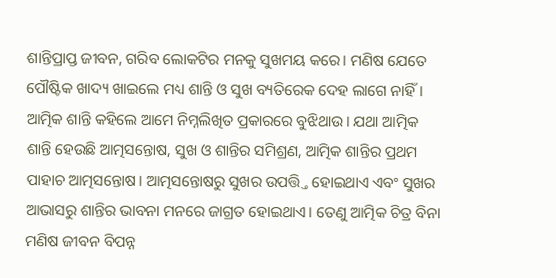ଶାନ୍ତିପ୍ରାପ୍ତ ଜୀବନ, ଗରିବ ଲୋକଟିର ମନକୁ ସୁଖମୟ କରେ। ମଣିଷ ଯେତେ ପୌଷ୍ଟିକ ଖାଦ୍ୟ ଖାଇଲେ ମଧ୍ୟ ଶାନ୍ତି ଓ ସୁଖ ବ୍ୟତିରେକ ଦେହ ଲାଗେ ନାହିଁ। ଆତ୍ମିକ ଶାନ୍ତି କହିଲେ ଆମେ ନିମ୍ନଲିଖିତ ପ୍ରକାରରେ ବୁଝିଥାଉ। ଯଥା ଆତ୍ମିକ ଶାନ୍ତି ହେଉଛି ଆତ୍ମସନ୍ତୋଷ, ସୁଖ ଓ ଶାନ୍ତିର ସମିଶ୍ରଣ, ଆତ୍ମିକ ଶାନ୍ତିର ପ୍ରଥମ ପାହାଚ ଆତ୍ମସନ୍ତୋଷ। ଆତ୍ମସନ୍ତୋଷରୁ ସୁଖର ଉପତ୍ତ୍ତି ହୋଇଥାଏ ଏବଂ ସୁଖର ଆଭାସରୁ ଶାନ୍ତିର ଭାବନା ମନରେ ଜାଗ୍ରତ ହୋଇଥାଏ। ତେଣୁ ଆତ୍ମିକ ଚିତ୍ର ବିନା ମଣିଷ ଜୀବନ ବିପନ୍ନ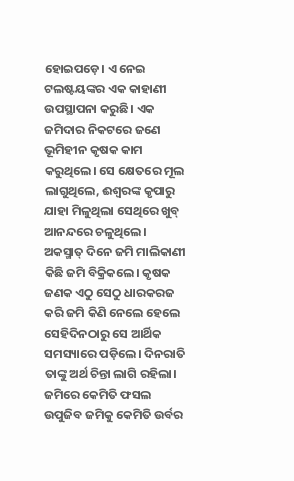ହୋଇପଡ଼େ। ଏ ନେଇ ଟଲଷ୍ଟୟଙ୍କର ଏକ କାହାଣୀ ଉପସ୍ଥାପନା କରୁଛି। ଏକ ଜମିଦାର ନିକଟରେ ଜଣେ ଭୂମିହୀନ କୃଷକ କାମ କରୁଥିଲେ। ସେ କ୍ଷେତରେ ମୂଲ ଲାଗୁଥିଲେ, ଈଶ୍ୱରଙ୍କ କୃପାରୁ ଯାହା ମିଳୁଥିଲା ସେଥିରେ ଖୁବ୍‌ ଆନନ୍ଦରେ ଚଳୁଥିଲେ। ଅକସ୍ମାତ୍‌ ଦିନେ ଜମି ମାଲିକାଣୀ କିଛି ଜମି ବିକ୍ରିକଲେ। କୃଷକ ଜଣକ ଏଠୁ ସେଠୁ ଧାରକରଜ କରି ଜମି କିଣି ନେଲେ ହେଲେ ସେହିଦିନଠାରୁ ସେ ଆର୍ଥିକ ସମସ୍ୟାରେ ପଡ଼ିଲେ। ଦିନରାତି ତାଙ୍କୁ ଅର୍ଥ ଚିନ୍ତା ଲାଗି ରହିଲା। ଜମିରେ କେମିତି ଫସଲ ଉପୁଜିବ ଜମିକୁ କେମିତି ଉର୍ବର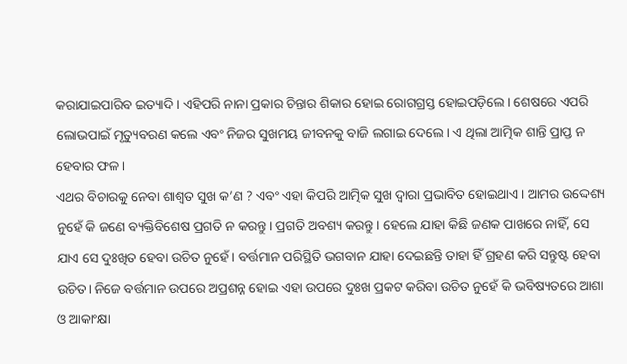କରାଯାଇପାରିବ ଇତ୍ୟାଦି। ଏହିପରି ନାନା ପ୍ରକାର ଚିନ୍ତାର ଶିକାର ହୋଇ ରୋଗଗ୍ରସ୍ତ ହୋଇପଡ଼ିଲେ। ଶେଷରେ ଏପରି ଲୋଭପାଇଁ ମୃତ୍ୟୁବରଣ କଲେ ଏବଂ ନିଜର ସୁଖମୟ ଜୀବନକୁ ବାଜି ଲଗାଇ ଦେଲେ। ଏ ଥିଲା ଆତ୍ମିକ ଶାନ୍ତି ପ୍ରାପ୍ତ ନ ହେବାର ଫଳ।
ଏଥର ବିଚାରକୁ ନେବା ଶାଶ୍ୱତ ସୁଖ କ’ଣ ? ଏବଂ ଏହା କିପରି ଆତ୍ମିକ ସୁଖ ଦ୍ୱାରା ପ୍ରଭାବିତ ହୋଇଥାଏ। ଆମର ଉଦ୍ଦେଶ୍ୟ ନୁହେଁ କି ଜଣେ ବ୍ୟକ୍ତିବିଶେଷ ପ୍ରଗତି ନ କରନ୍ତୁ। ପ୍ରଗତି ଅବଶ୍ୟ କରନ୍ତୁ। ହେଲେ ଯାହା କିଛି ଜଣକ ପାଖରେ ନାହିଁ, ସେ ଯାଏ ସେ ଦୁଃଖିତ ହେବା ଉଚିତ ନୁହେଁ। ବର୍ତ୍ତମାନ ପରିସ୍ଥିତି ଭଗବାନ ଯାହା ଦେଇଛନ୍ତି ତାହା ହିଁ ଗ୍ରହଣ କରି ସନ୍ତୁଷ୍ଟ ହେବା ଉଚିତ। ନିଜେ ବର୍ତ୍ତମାନ ଉପରେ ଅପ୍ରଶନ୍ନ ହୋଇ ଏହା ଉପରେ ଦୁଃଖ ପ୍ରକଟ କରିବା ଉଚିତ ନୁହେଁ କି ଭବିଷ୍ୟତରେ ଆଶା ଓ ଆକାଂକ୍ଷା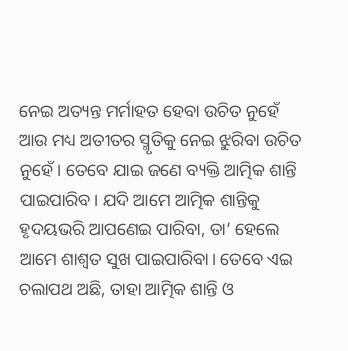ନେଇ ଅତ୍ୟନ୍ତ ମର୍ମାହତ ହେବା ଉଚିତ ନୁହେଁ ଆଉ ମଧ୍ୟ ଅତୀତର ସ୍ମୃତିକୁ ନେଇ ଝୁରିବା ଉଚିତ ନୁହେଁ। ତେବେ ଯାଇ ଜଣେ ବ୍ୟକ୍ତି ଆତ୍ମିକ ଶାନ୍ତି ପାଇପାରିବ। ଯଦି ଆମେ ଆତ୍ମିକ ଶାନ୍ତିକୁ ହୃଦୟଭରି ଆପଣେଇ ପାରିବା, ତା’ ହେଲେ ଆମେ ଶାଶ୍ୱତ ସୁଖ ପାଇପାରିବା। ତେବେ ଏଇ ଚଲାପଥ ଅଛି, ତାହା ଆତ୍ମିକ ଶାନ୍ତି ଓ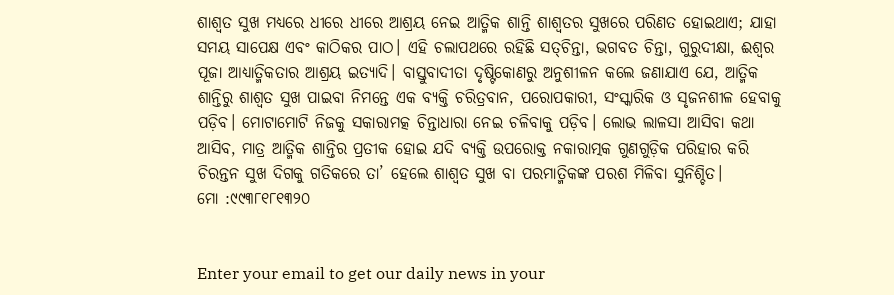ଶାଶ୍ୱତ ସୁଖ ମଧ୍ୟରେ ଧୀରେ ଧୀରେ ଆଶ୍ରୟ ନେଇ ଆତ୍ମିକ ଶାନ୍ତି ଶାଶ୍ୱତର ସୁଖରେ ପରିଣତ ହୋଇଥାଏ; ଯାହା ସମୟ ସାପେକ୍ଷ ଏବଂ କାଠିକର ପାଠ। ଏହି ଚଲାପଥରେ ରହିଛି ସତ୍‌ଚିନ୍ତା, ଭଗବତ ଚିନ୍ତା, ଗୁରୁଦୀକ୍ଷା, ଈଶ୍ୱର ପୂଜା ଆଧ୍ୟାତ୍ମିକତାର ଆଶ୍ରୟ ଇତ୍ୟାଦି। ବାସ୍ତୁବାଦୀତା ଦୃଷ୍ଟିକୋଣରୁ ଅନୁଶୀଳନ କଲେ ଜଣାଯାଏ ଯେ, ଆତ୍ମିକ ଶାନ୍ତିରୁ ଶାଶ୍ୱତ ସୁଖ ପାଇବା ନିମନ୍ତେ ଏକ ବ୍ୟକ୍ତି ଚରିତ୍ରବାନ, ପରୋପକାରୀ, ସଂସ୍କାରିକ ଓ ସୃଜନଶୀଳ ହେବାକୁ ପଡ଼ିବ। ମୋଟାମୋଟି ନିଜକୁ ସକାରାମତ୍କ ଚିନ୍ତାଧାରା ନେଇ ଚଳିବାକୁ ପଡ଼ିବ। ଲୋଭ ଲାଳସା ଆସିବା କଥା ଆସିବ, ମାତ୍ର ଆତ୍ମିକ ଶାନ୍ତିର ପ୍ରତୀକ ହୋଇ ଯଦି ବ୍ୟକ୍ତି ଉପରୋକ୍ତ ନକାରାତ୍ମକ ଗୁଣଗୁଡ଼ିକ ପରିହାର କରି ଚିରନ୍ତନ ସୁଖ ଦିଗକୁ ଗତିକରେ ତା’ ହେଲେ ଶାଶ୍ୱତ ସୁଖ ବା ପରମାତ୍ମିକଙ୍କ ପରଶ ମିଳିବା ସୁନିଶ୍ଚିତ।
ମୋ :୯୯୩୮୧୮୧୩୨୦


Enter your email to get our daily news in your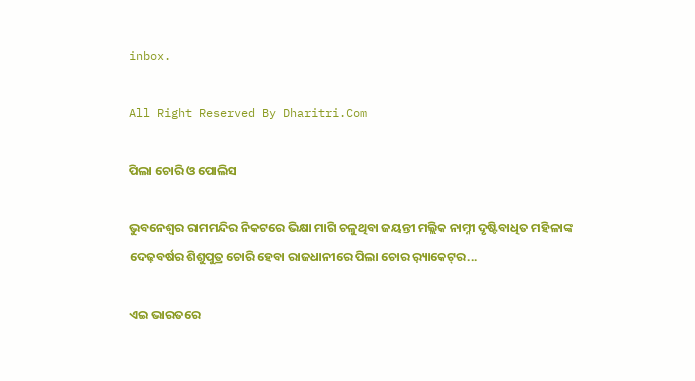inbox.

All Right Reserved By Dharitri.Com

ପିଲା ଚୋରି ଓ ପୋଲିସ

ଭୁବନେଶ୍ୱର ରାମମନ୍ଦିର ନିକଟରେ ଭିକ୍ଷା ମାଗି ଚଳୁଥିବା ଜୟନ୍ତୀ ମଲ୍ଲିକ ନାମ୍ନୀ ଦୃଷ୍ଟିବାଧିତ ମହିଳାଙ୍କ ଦେଢ଼ବର୍ଷର ଶିଶୁପୁତ୍ର ଚୋରି ହେବା ରାଜଧାନୀରେ ପିଲା ଚୋର ର଼୍ୟାକେଟ୍‌ର...

ଏଇ ଭାରତରେ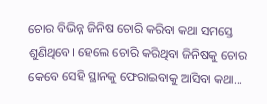ଚୋର ବିଭିନ୍ନ ଜିନିଷ ଚୋରି କରିବା କଥା ସମସ୍ତେ ଶୁଣିଥିବେ। ହେଲେ ଚୋରି କରିଥିବା ଜିନିଷକୁ ଚୋର କେବେ ସେହି ସ୍ଥାନକୁ ଫେରାଇବାକୁ ଆସିବା କଥା...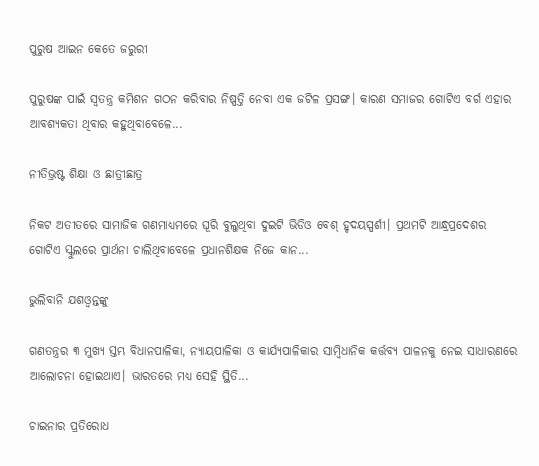ପୁରୁଷ ଆଇନ କେତେ ଜରୁରୀ

ପୁରୁଷଙ୍କ ପାଇଁ ସ୍ବତନ୍ତ୍ର କମିଶନ ଗଠନ କରିବାର ନିଷ୍ପତ୍ତି ନେବା ଏକ ଜଟିଳ ପ୍ରସଙ୍ଗ। କାରଣ ସମାଜର ଗୋଟିଏ ବର୍ଗ ଏହାର ଆବଶ୍ୟକତା ଥିବାର କହୁଥିବାବେଳେ...

ନୀତିଭ୍ରଷ୍ଟ ଶିକ୍ଷା ଓ ଛାତ୍ରୀଛାତ୍ର

ନିକଟ ଅତୀତରେ ସାମାଜିକ ଗଣମାଧ୍ୟମରେ ଘୂରି ବୁଲୁଥିବା ଦୁଇଟି ଭିଡିଓ ବେଶ୍‌ ହୃଦୟସ୍ପର୍ଶୀ। ପ୍ରଥମଟି ଆନ୍ଧ୍ରପ୍ରଦେଶର ଗୋଟିଏ ସ୍କୁଲରେ ପ୍ରାର୍ଥନା ଚାଲିଥିବାବେଳେ ପ୍ରଧାନଶିକ୍ଷକ ନିଜେ କାନ...

ଭୁଲିବାନି ଯଶଓ୍ବନ୍ତଙ୍କୁ

ଗଣତନ୍ତ୍ରର ୩ ମୁଖ୍ୟ ସ୍ତମ୍ଭ ବିଧାନପାଳିକା, ନ୍ୟାୟପାଳିକା ଓ କାର୍ଯ୍ୟପାଳିକାର ସାମ୍ବିଧାନିକ କର୍ତ୍ତବ୍ୟ ପାଳନକୁ ନେଇ ସାଧାରଣରେ ଆଲୋଚନା ହୋଇଥାଏ। ଭାରତରେ ମଧ୍ୟ ସେହି ସ୍ଥିତି...

ଚାଇନାର ପ୍ରତିରୋଧ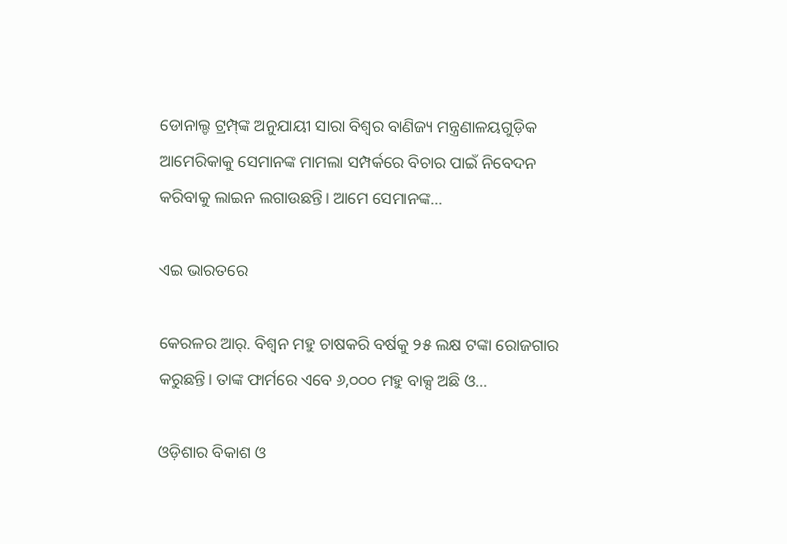ଡୋନାଲ୍ଡ ଟ୍ରମ୍ପ୍‌ଙ୍କ ଅନୁଯାୟୀ ସାରା ବିଶ୍ୱର ବାଣିଜ୍ୟ ମନ୍ତ୍ରଣାଳୟଗୁଡ଼ିକ ଆମେରିକାକୁ ସେମାନଙ୍କ ମାମଲା ସମ୍ପର୍କରେ ବିଚାର ପାଇଁ ନିବେଦନ କରିବାକୁ ଲାଇନ ଲଗାଉଛନ୍ତି। ଆମେ ସେମାନଙ୍କ...

ଏଇ ଭାରତରେ

କେରଳର ଆର୍‌. ବିଶ୍ୱନ ମହୁ ଚାଷକରି ବର୍ଷକୁ ୨୫ ଲକ୍ଷ ଟଙ୍କା ରୋଜଗାର କରୁଛନ୍ତି। ତାଙ୍କ ଫାର୍ମରେ ଏବେ ୬,୦୦୦ ମହୁ ବାକ୍ସ ଅଛି ଓ...

ଓଡ଼ିଶାର ବିକାଶ ଓ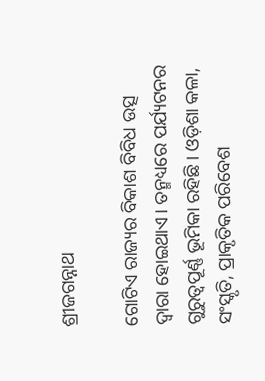ଶ୍ରୀଜଗନ୍ନାଥ

ଗୋଟିଏ ରାଜ୍ୟର ବିକାଶ ବିବିଧ ଉତ୍ସ ଦ୍ୱାରା ହୋଇଥାଏ। ତନ୍ମଧ୍ୟରେ ପର୍ଯ୍ୟଟନର ଗୁରୁତ୍ୱପୂର୍ଣ୍ଣ ଭୂମିକା ରହିଛି। ଓଡ଼ିଶା କଳା, ସଂସ୍କୃତି, ପ୍ରାକୃତିକ ପରିବେଶ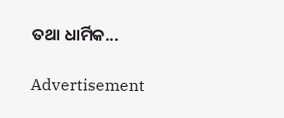ତଥା ଧାର୍ମିକ...

Advertisement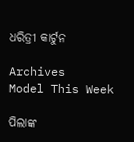ଧରିତ୍ରୀ କାର୍ଟୁନ

Archives
Model This Week

ପିଲାଙ୍କ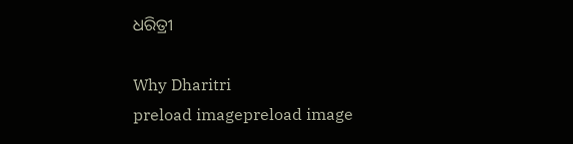ଧରିତ୍ରୀ

Why Dharitri
preload imagepreload image